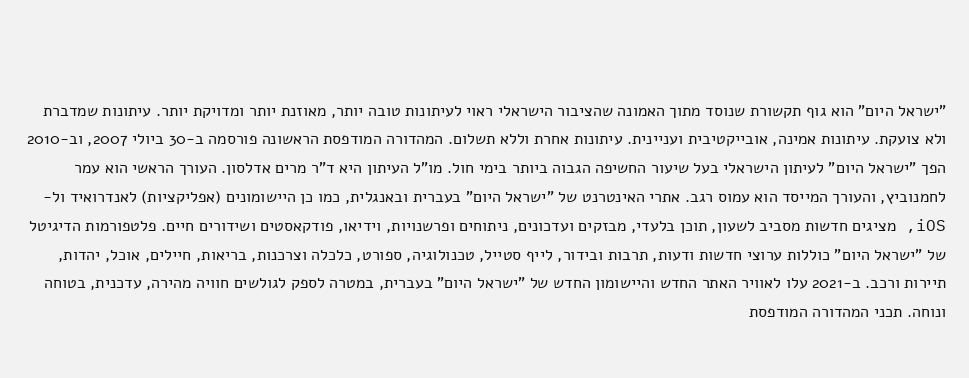"ישראל היום" הוא גוף תקשורת שנוסד מתוך האמונה שהציבור הישראלי ראוי לעיתונות טובה יותר, מאוזנת יותר ומדויקת יותר. עיתונות שמדברת ולא צועקת. עיתונות אמינה, אובייקטיבית ועניינית. עיתונות אחרת וללא תשלום. המהדורה המודפסת הראשונה פורסמה ב-30 ביולי 2007, וב-2010 הפך "ישראל היום" לעיתון הישראלי בעל שיעור החשיפה הגבוה ביותר בימי חול. מו"ל העיתון היא ד"ר מרים אדלסון. העורך הראשי הוא עמר לחמנוביץ, והעורך המייסד הוא עמוס רגב. אתרי האינטרנט של "ישראל היום" בעברית ובאנגלית, כמו כן היישומונים (אפליקציות) לאנדרואיד ול-iOS, מציגים חדשות מסביב לשעון, תוכן בלעדי, מבזקים ועדכונים, ניתוחים ופרשנויות, וידיאו, פודקאסטים ושידורים חיים. פלטפורמות הדיגיטל של "ישראל היום" כוללות ערוצי חדשות ודעות, תרבות ובידור, לייף סטייל, טכנולוגיה, ספורט, כלכלה וצרכנות, בריאות, חיילים, אוכל, יהדות, תיירות ורכב. ב-2021 עלו לאוויר האתר החדש והיישומון החדש של "ישראל היום" בעברית, במטרה לספק לגולשים חוויה מהירה, עדכנית, בטוחה ונוחה. תכני המהדורה המודפסת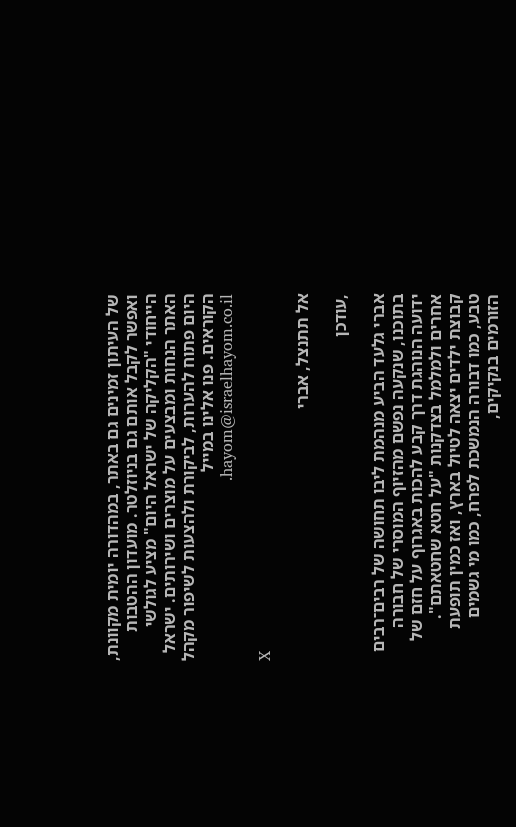של העיתון זמינים גם באתר, במהדורה יומית מקוונת, ואפשר לקבל אותם גם בניוזלטר. מועדון ההטבות הייחודי "הקליקה של ישראל היום" מציע לגולשי האתר הנחות ומבצעים על מוצרים ושירותים. ישראל היום פתוח להערות, לביקורת ולהצעות לשיפור מקהל הקוראים. פנו אלינו במייל hayom@israelhayom.co.il.

X

אל תתנצל, אברי

,עודכן

אברי גלעד הביע מנהמת ליבו תחושה של רבים־רבים בתוכנו, שנקעה נפשם מהזיוף המוסרי של חבורה ידועה הנוהגת דרך קבע להכות באגרוף על חזם של אחרים ולמלמל בצדקנות "על חטא שחטאתם". קבוצת ילדים יצאה לטיול בארץ, ואז כמין תופעת טבע, כמו דבורה הנמשכת לפרח, כמו מי גשמים הזורמים בנקיקים,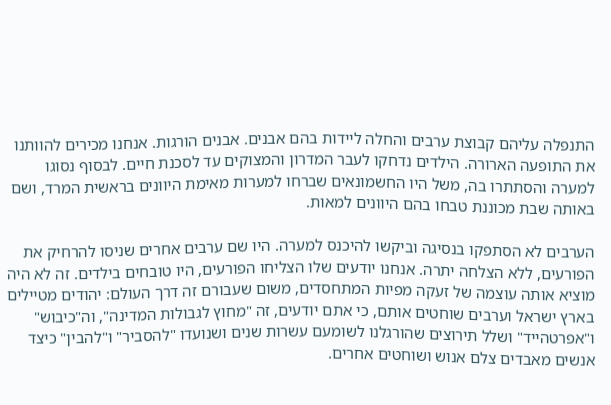התנפלה עליהם קבוצת ערבים והחלה ליידות בהם אבנים. אבנים הורגות. אנחנו מכירים להוותנו את התופעה הארורה. הילדים נדחקו לעבר המדרון והמצוקים עד לסכנת חיים. לבסוף נסוגו למערה והסתתרו בה, משל היו החשמונאים שברחו למערות מאימת היוונים בראשית המרד, ושם באותה שבת מכוננת טבחו בהם היוונים למאות.

הערבים לא הסתפקו בנסיגה וביקשו להיכנס למערה. היו שם ערבים אחרים שניסו להרחיק את הפורעים, ללא הצלחה יתרה. אנחנו יודעים שלו הצליחו הפורעים, היו טובחים בילדים. זה לא היה מוציא אותה עוצמה של זעקה מפיות המתחסדים, משום שעבורם זה דרך העולם: יהודים מטיילים בארץ ישראל וערבים שוחטים אותם, כי אתם יודעים, זה "מחוץ לגבולות המדינה", וה"כיבוש" ו"אפרטהייד" ושלל תירוצים שהורגלנו לשומעם עשרות שנים ושנועדו "להסביר" ו"להבין" כיצד אנשים מאבדים צלם אנוש ושוחטים אחרים.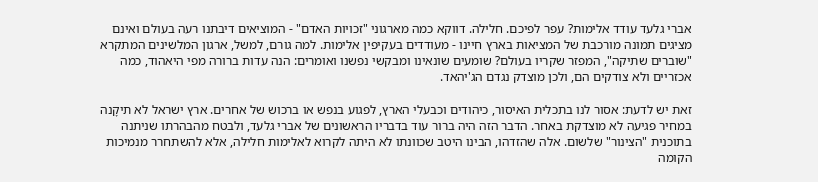אברי גלעד עודד אלימות? עפר לפיכם. חלילה. דווקא כמה מארגוני "זכויות האדם" - המוציאים דיבתנו רעה בעולם ואינם מציגים תמונה מורכבת של המציאות בארץ חיינו - מעודדים בעקיפין אלימות. למה גורם, למשל, ארגון המלשינים המתקרא "שוברים שתיקה", המפזר שקריו בעולם? שומעים שונאינו ומבקשי נפשנו ואומרים: הנה עדות ברורה מפי היאהוד, כמה אכזריים ולא צודקים הם, ולכן מוצדק נגדם הג'יהאד.

זאת יש לדעת: אסור לנו בתכלית האיסור, כיהודים וכבעלי הארץ, לפגוע בנפש או ברכוש של אחרים. ארץ ישראל לא תיקָנה במחיר פגיעה לא מוצדקת באחר. הדבר הזה היה ברור עוד בדבריו הראשונים של אברי גלעד, ולבטח מהבהרתו שניתנה בתוכנית "הצינור" שלשום. אלה שהזדהו, הבינו היטב שכוונתו לא היתה לקרוא לאלימות חלילה, אלא להשתחרר מנמיכות הקומה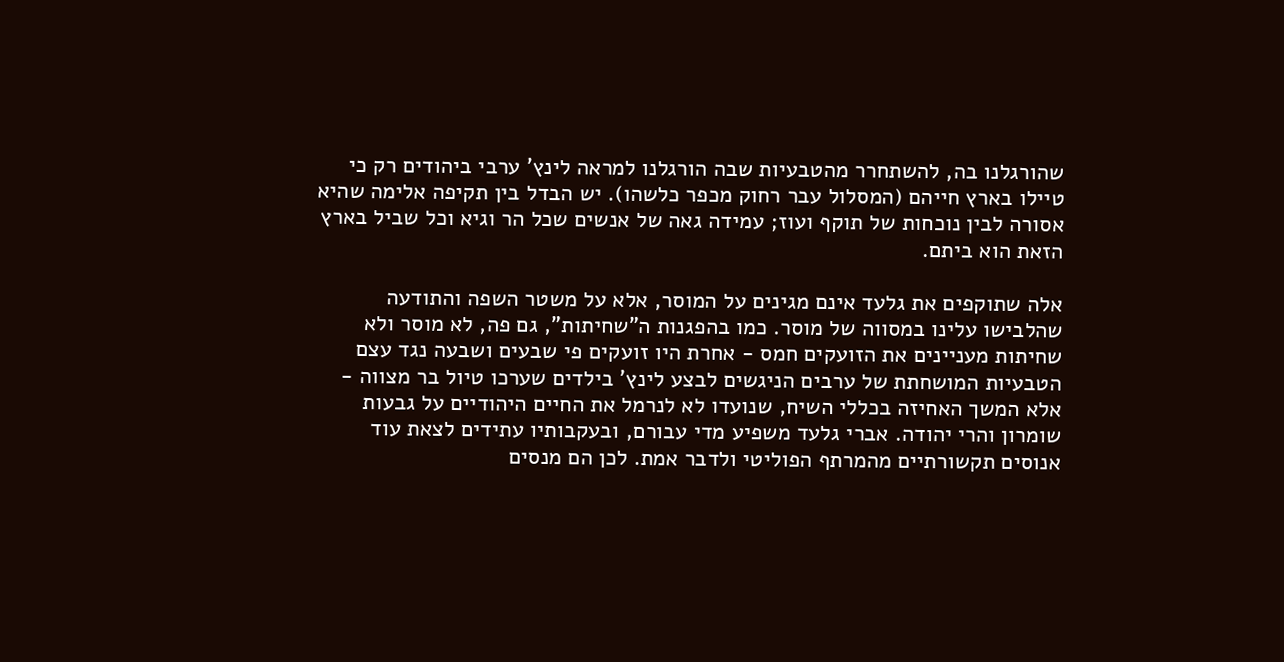שהורגלנו בה, להשתחרר מהטבעיות שבה הורגלנו למראה לינץ' ערבי ביהודים רק כי טיילו בארץ חייהם (המסלול עבר רחוק מכפר כלשהו). יש הבדל בין תקיפה אלימה שהיא אסורה לבין נוכחות של תוקף ועוז; עמידה גאה של אנשים שכל הר וגיא וכל שביל בארץ הזאת הוא ביתם.

אלה שתוקפים את גלעד אינם מגינים על המוסר, אלא על משטר השפה והתודעה שהלבישו עלינו במסווה של מוסר. כמו בהפגנות ה"שחיתות", גם פה, לא מוסר ולא שחיתות מעניינים את הזועקים חמס - אחרת היו זועקים פי שבעים ושבעה נגד עצם הטבעיות המושחתת של ערבים הניגשים לבצע לינץ' בילדים שערכו טיול בר מצווה - אלא המשך האחיזה בכללי השיח, שנועדו לא לנרמל את החיים היהודיים על גבעות שומרון והרי יהודה. אברי גלעד משפיע מדי עבורם, ובעקבותיו עתידים לצאת עוד אנוסים תקשורתיים מהמרתף הפוליטי ולדבר אמת. לכן הם מנסים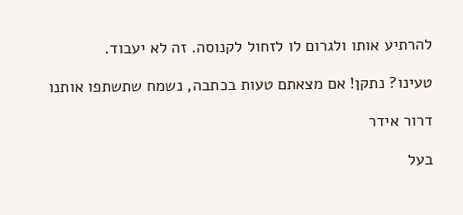להרתיע אותו ולגרום לו לזחול לקנוסה. זה לא יעבוד.

טעינו? נתקן! אם מצאתם טעות בכתבה, נשמח שתשתפו אותנו

דרור אידר

בעל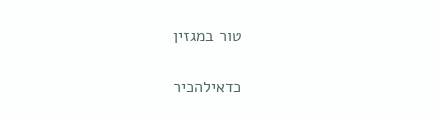טור במגזין

כדאילהכיר